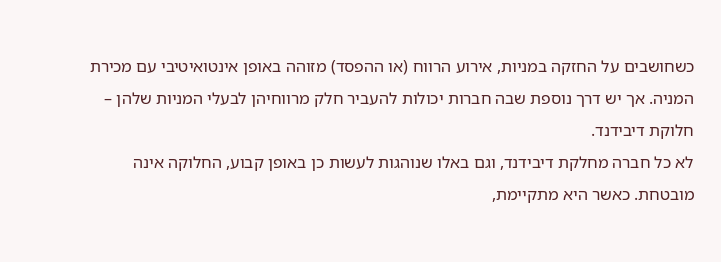כשחושבים על החזקה במניות, אירוע הרווח (או ההפסד) מזוהה באופן אינטואיטיבי עם מכירת המניה. אך יש דרך נוספת שבה חברות יכולות להעביר חלק מרווחיהן לבעלי המניות שלהן – חלוקת דיבידנד.
לא כל חברה מחלקת דיבידנד, וגם באלו שנוהגות לעשות כן באופן קבוע, החלוקה אינה מובטחת. כאשר היא מתקיימת,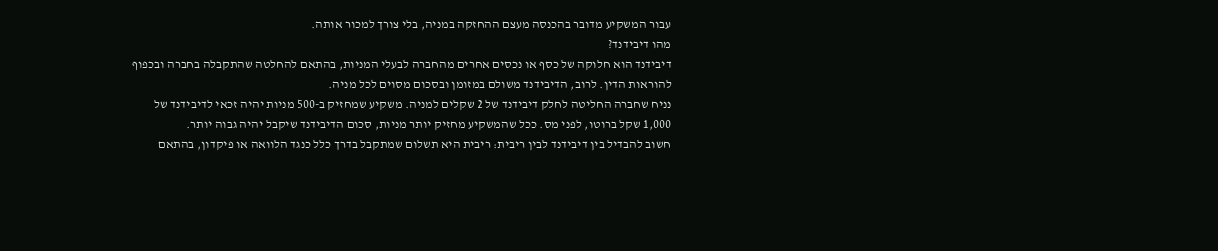עבור המשקיע מדובר בהכנסה מעצם ההחזקה במניה, בלי צורך למכור אותה.
מהו דיבידנד?
דיבידנד הוא חלוקה של כסף או נכסים אחרים מהחברה לבעלי המניות, בהתאם להחלטה שהתקבלה בחברה ובכפוף להוראות הדין. לרוב, הדיבידנד משולם במזומן ובסכום מסוים לכל מניה.
נניח שחברה החליטה לחלק דיבידנד של 2 שקלים למניה. משקיע שמחזיק ב-500 מניות יהיה זכאי לדיבידנד של 1,000 שקל ברוטו, לפני מס. ככל שהמשקיע מחזיק יותר מניות, סכום הדיבידנד שיקבל יהיה גבוה יותר.
חשוב להבדיל בין דיבידנד לבין ריבית: ריבית היא תשלום שמתקבל בדרך כלל כנגד הלוואה או פיקדון, בהתאם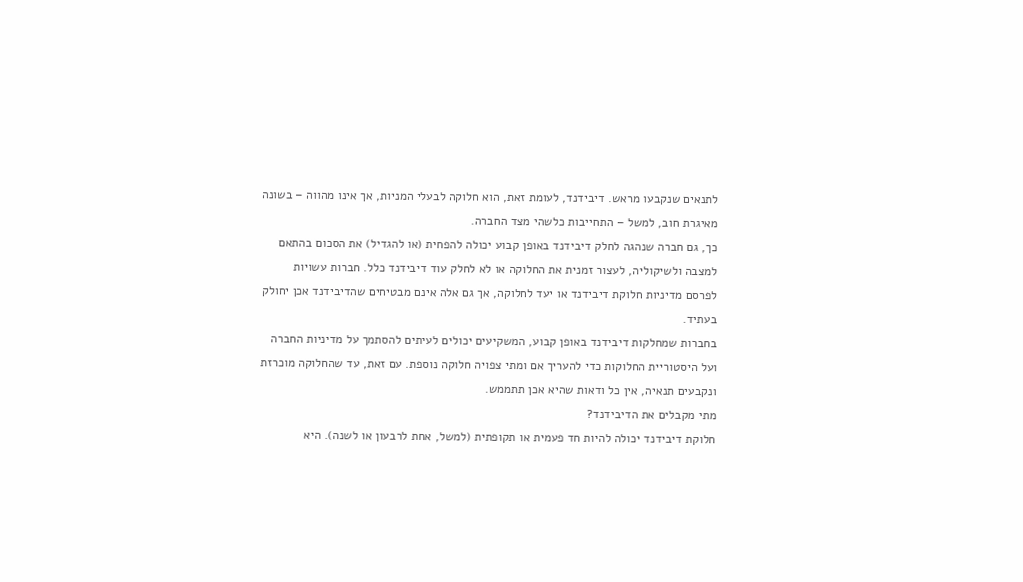לתנאים שנקבעו מראש. דיבידנד, לעומת זאת, הוא חלוקה לבעלי המניות, אך אינו מהווה – בשונה מאיגרת חוב, למשל – התחייבות כלשהי מצד החברה.
כך, גם חברה שנהגה לחלק דיבידנד באופן קבוע יכולה להפחית (או להגדיל) את הסכום בהתאם למצבה ולשיקוליה, לעצור זמנית את החלוקה או לא לחלק עוד דיבידנד כלל. חברות עשויות לפרסם מדיניות חלוקת דיבידנד או יעד לחלוקה, אך גם אלה אינם מבטיחים שהדיבידנד אכן יחולק בעתיד.
בחברות שמחלקות דיבידנד באופן קבוע, המשקיעים יכולים לעיתים להסתמך על מדיניות החברה ועל היסטוריית החלוקות כדי להעריך אם ומתי צפויה חלוקה נוספת. עם זאת, עד שהחלוקה מוכרזת ונקבעים תנאיה, אין כל ודאות שהיא אכן תתממש.
מתי מקבלים את הדיבידנד?
חלוקת דיבידנד יכולה להיות חד פעמית או תקופתית (למשל, אחת לרבעון או לשנה). היא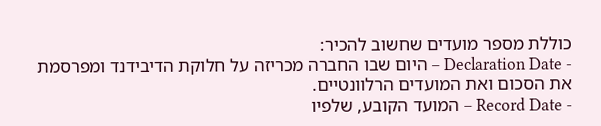כוללת מספר מועדים שחשוב להכיר:
- Declaration Date – היום שבו החברה מכריזה על חלוקת הדיבידנד ומפרסמת את הסכום ואת המועדים הרלוונטיים.
- Record Date – המועד הקובע, שלפיו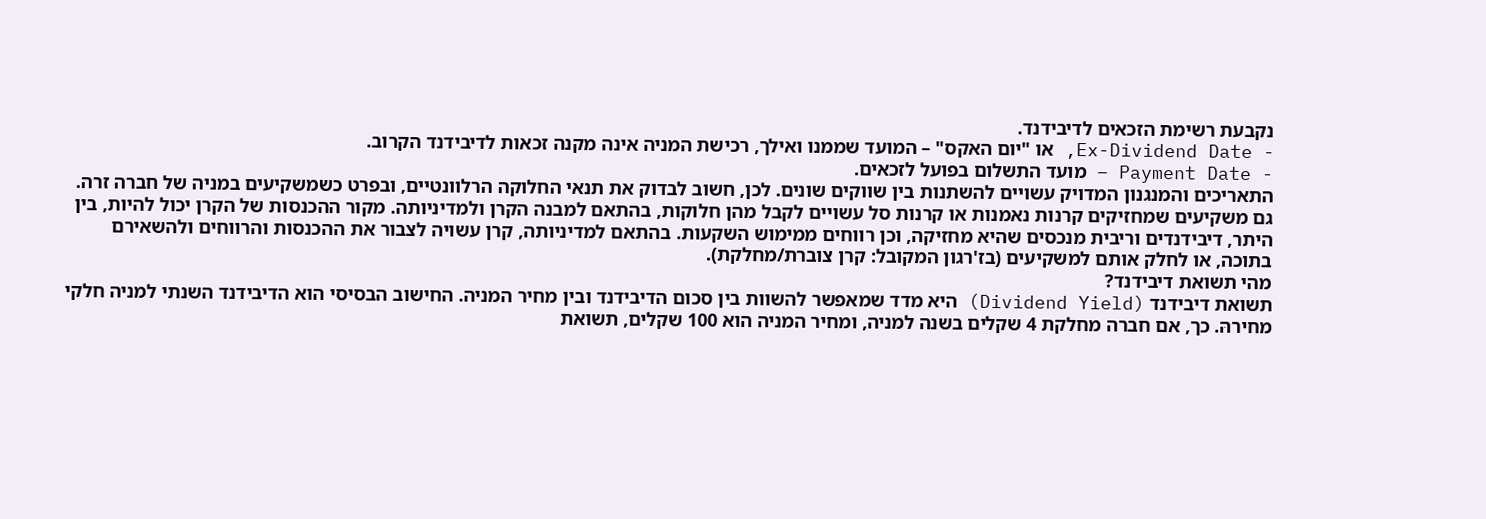נקבעת רשימת הזכאים לדיבידנד.
- Ex-Dividend Date, או "יום האקס" – המועד שממנו ואילך, רכישת המניה אינה מקנה זכאות לדיבידנד הקרוב.
- Payment Date – מועד התשלום בפועל לזכאים.
התאריכים והמנגנון המדויק עשויים להשתנות בין שווקים שונים. לכן, חשוב לבדוק את תנאי החלוקה הרלוונטיים, ובפרט כשמשקיעים במניה של חברה זרה.
גם משקיעים שמחזיקים קרנות נאמנות או קרנות סל עשויים לקבל מהן חלוקות, בהתאם למבנה הקרן ולמדיניותה. מקור ההכנסות של הקרן יכול להיות, בין היתר, דיבידנדים וריבית מנכסים שהיא מחזיקה, וכן רווחים ממימוש השקעות. בהתאם למדיניותה, קרן עשויה לצבור את ההכנסות והרווחים ולהשאירם בתוכה, או לחלק אותם למשקיעים (בז'רגון המקובל: קרן צוברת/מחלקת).
מהי תשואת דיבידנד?
תשואת דיבידנד (Dividend Yield) היא מדד שמאפשר להשוות בין סכום הדיבידנד ובין מחיר המניה. החישוב הבסיסי הוא הדיבידנד השנתי למניה חלקי מחירהּ. כך, אם חברה מחלקת 4 שקלים בשנה למניה, ומחיר המניה הוא 100 שקלים, תשואת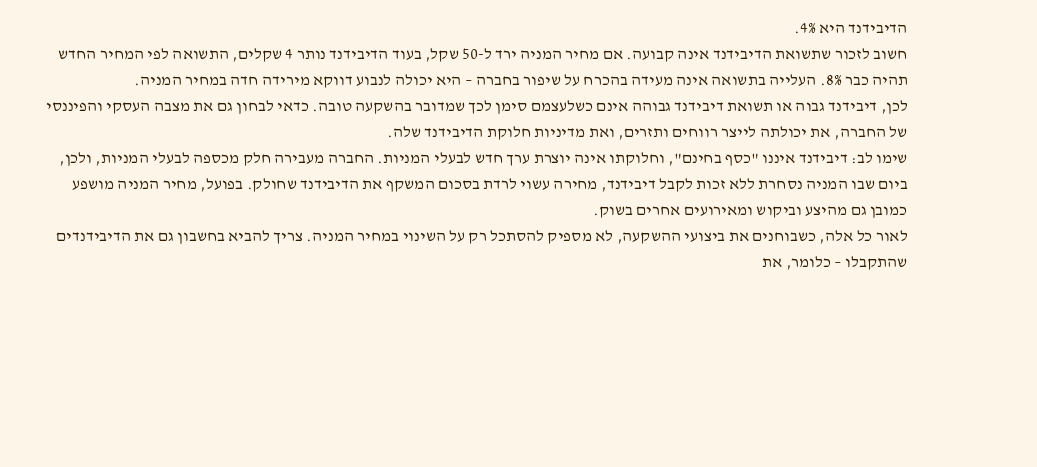הדיבידנד היא 4%.
חשוב לזכור שתשואת הדיבידנד אינה קבועה. אם מחיר המניה ירד ל-50 שקל, בעוד הדיבידנד נותר 4 שקלים, התשואה לפי המחיר החדש תהיה כבר 8%. העלייה בתשואה אינה מעידה בהכרח על שיפור בחברה – היא יכולה לנבוע דווקא מירידה חדה במחיר המניה.
לכן, דיבידנד גבוה או תשואת דיבידנד גבוהה אינם כשלעצמם סימן לכך שמדובר בהשקעה טובה. כדאי לבחון גם את מצבה העסקי והפיננסי של החברה, את יכולתה לייצר רווחים ותזרים, ואת מדיניות חלוקת הדיבידנד שלה.
שימו לב: דיבידנד איננו "כסף בחינם", וחלוקתו אינה יוצרת ערך חדש לבעלי המניות. החברה מעבירה חלק מכספה לבעלי המניות, ולכן, ביום שבו המניה נסחרת ללא זכות לקבל דיבידנד, מחירה עשוי לרדת בסכום המשקף את הדיבידנד שחולק. בפועל, מחיר המניה מושפע כמובן גם מהיצע וביקוש ומאירועים אחרים בשוק.
לאור כל אלה, כשבוחנים את ביצועי ההשקעה, לא מספיק להסתכל רק על השינוי במחיר המניה. צריך להביא בחשבון גם את הדיבידנדים שהתקבלו – כלומר, את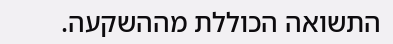התשואה הכוללת מההשקעה.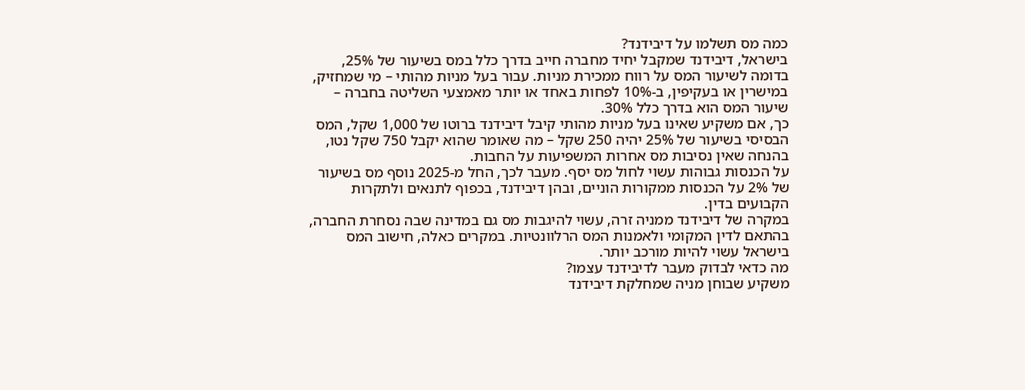כמה מס תשלמו על דיבידנד?
בישראל, דיבידנד שמקבל יחיד מחברה חייב בדרך כלל במס בשיעור של 25%, בדומה לשיעור המס על רווח ממכירת מניות. עבור בעל מניות מהותי – מי שמחזיק, במישרין או בעקיפין, ב-10% לפחות באחד או יותר מאמצעי השליטה בחברה – שיעור המס הוא בדרך כלל 30%.
כך, אם משקיע שאינו בעל מניות מהותי קיבל דיבידנד ברוטו של 1,000 שקל, המס הבסיסי בשיעור של 25% יהיה 250 שקל – מה שאומר שהוא יקבל 750 שקל נטו, בהנחה שאין נסיבות מס אחרות המשפיעות על החבות.
על הכנסות גבוהות עשוי לחול מס יסף. מעבר לכך, החל מ-2025 נוסף מס בשיעור של 2% על הכנסות ממקורות הוניים, ובהן דיבידנד, בכפוף לתנאים ולתקרות הקבועים בדין.
במקרה של דיבידנד ממניה זרה, עשוי להיגבות מס גם במדינה שבה נסחרת החברה, בהתאם לדין המקומי ולאמנות המס הרלוונטיות. במקרים כאלה, חישוב המס בישראל עשוי להיות מורכב יותר.
מה כדאי לבדוק מעבר לדיבידנד עצמו?
משקיע שבוחן מניה שמחלקת דיבידנד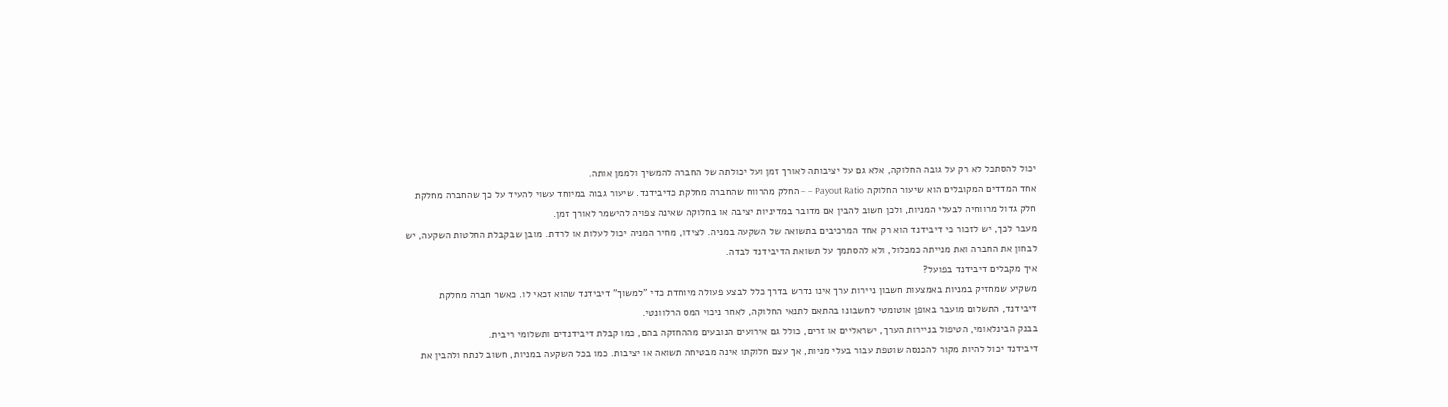יכול להסתכל לא רק על גובה החלוקה, אלא גם על יציבותה לאורך זמן ועל יכולתה של החברה להמשיך ולממן אותה.
אחד המדדים המקובלים הוא שיעור החלוקה Payout Ratio – – החלק מהרווח שהחברה מחלקת כדיבידנד. שיעור גבוה במיוחד עשוי להעיד על כך שהחברה מחלקת חלק גדול מרווחיה לבעלי המניות, ולכן חשוב להבין אם מדובר במדיניות יציבה או בחלוקה שאינה צפויה להישמר לאורך זמן.
מעבר לכך, יש לזכור כי דיבידנד הוא רק אחד המרכיבים בתשואה של השקעה במניה. לצידו, מחיר המניה יכול לעלות או לרדת. מובן שבקבלת החלטות השקעה, יש לבחון את החברה ואת מנייתה כמכלול, ולא להסתמך על תשואת הדיבידנד לבדה.
איך מקבלים דיבידנד בפועל?
משקיע שמחזיק במניות באמצעות חשבון ניירות ערך אינו נדרש בדרך כלל לבצע פעולה מיוחדת כדי "למשוך" דיבידנד שהוא זכאי לו. כאשר חברה מחלקת דיבידנד, התשלום מועבר באופן אוטומטי לחשבונו בהתאם לתנאי החלוקה, לאחר ניכוי המס הרלוונטי.
בבנק הבינלאומי, הטיפול בניירות הערך, ישראליים או זרים, כולל גם אירועים הנובעים מההחזקה בהם, כמו קבלת דיבידנדים ותשלומי ריבית.
דיבידנד יכול להיות מקור להכנסה שוטפת עבור בעלי מניות, אך עצם חלוקתו אינה מבטיחה תשואה או יציבות. כמו בכל השקעה במניות, חשוב לנתח ולהבין את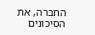החברה, את הסיכונים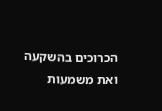הכרוכים בהשקעה ואת משמעות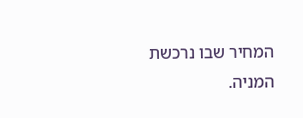המחיר שבו נרכשת המניה.